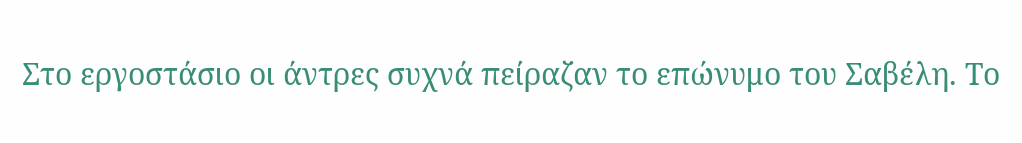Στο εργοστάσιο οι άντρες συχνά πείραζαν το επώνυμο του Σαβέλη. Το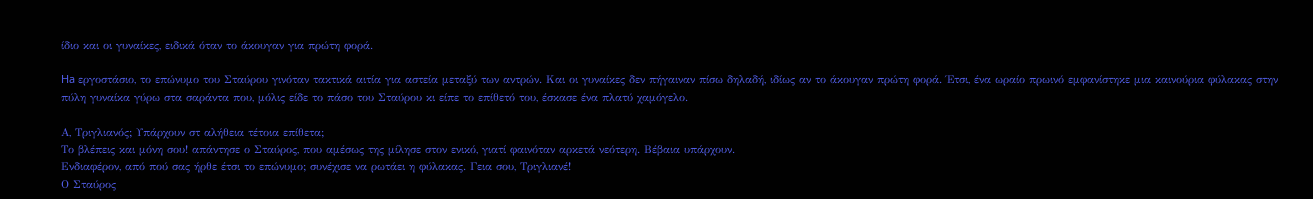ίδιο και οι γυναίκες, ειδικά όταν το άκουγαν για πρώτη φορά.

На εργοστάσιο, το επώνυμο του Σταύρου γινόταν τακτικά αιτία για αστεία μεταξύ των αντρών. Και οι γυναίκες δεν πήγαιναν πίσω δηλαδή, ιδίως αν το άκουγαν πρώτη φορά. Έτσι, ένα ωραίο πρωινό εμφανίστηκε μια καινούρια φύλακας στην πύλη γυναίκα γύρω στα σαράντα που, μόλις είδε το πάσο του Σταύρου κι είπε το επίθετό του, έσκασε ένα πλατύ χαμόγελο.

Α, Τριγλιανός; Υπάρχουν στ αλήθεια τέτοια επίθετα;
Το βλέπεις και μόνη σου! απάντησε ο Σταύρος, που αμέσως της μίλησε στον ενικό, γιατί φαινόταν αρκετά νεότερη. Βέβαια υπάρχουν.
Ενδιαφέρον, από πού σας ήρθε έτσι το επώνυμο; συνέχισε να ρωτάει η φύλακας. Γεια σου, Τριγλιανέ!
Ο Σταύρος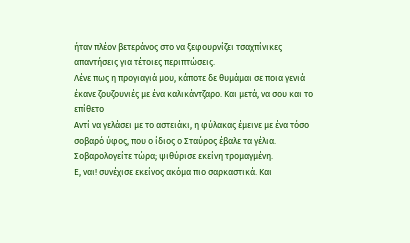ήταν πλέον βετεράνος στο να ξεφουρνίζει τσαχπίνικες απαντήσεις για τέτοιες περιπτώσεις.
Λένε πως η προγιαγιά μου, κάποτε δε θυμάμαι σε ποια γενιά έκανε ζουζουνιές με ένα καλικάντζαρο. Και μετά, να σου και το επίθετο
Αντί να γελάσει με το αστειάκι, η φύλακας έμεινε με ένα τόσο σοβαρό ύφος, που ο ίδιος ο Σταύρος έβαλε τα γέλια.
Σοβαρολογείτε τώρα; ψιθύρισε εκείνη τρομαγμένη.
Ε, ναι! συνέχισε εκείνος ακόμα πιο σαρκαστικά. Και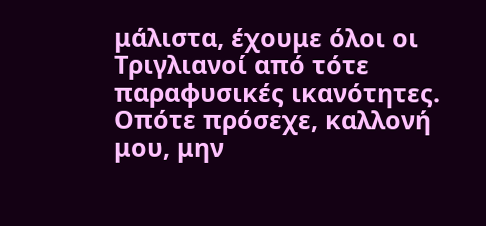μάλιστα, έχουμε όλοι οι Τριγλιανοί από τότε παραφυσικές ικανότητες. Οπότε πρόσεχε, καλλονή μου, μην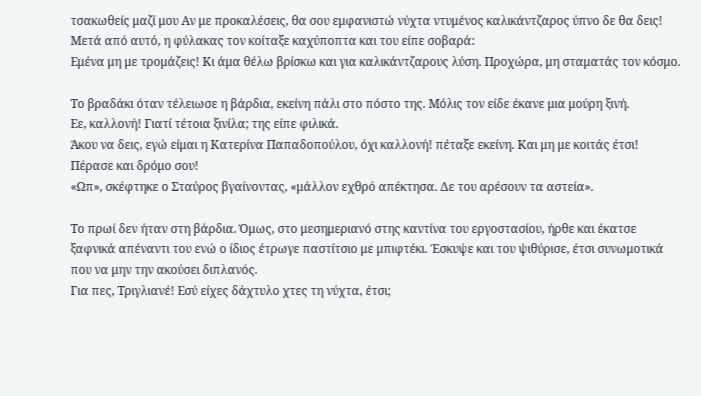τσακωθείς μαζί μου Αν με προκαλέσεις, θα σου εμφανιστώ νύχτα ντυμένος καλικάντζαρος ύπνο δε θα δεις!
Μετά από αυτό, η φύλακας τον κοίταξε καχύποπτα και του είπε σοβαρά:
Εμένα μη με τρομάζεις! Κι άμα θέλω βρίσκω και για καλικάντζαρους λύση. Προχώρα, μη σταματάς τον κόσμο.

Το βραδάκι όταν τέλειωσε η βάρδια, εκείνη πάλι στο πόστο της. Μόλις τον είδε έκανε μια μούρη ξινή.
Εε, καλλονή! Γιατί τέτοια ξινίλα; της είπε φιλικά.
Άκου να δεις, εγώ είμαι η Κατερίνα Παπαδοπούλου, όχι καλλονή! πέταξε εκείνη. Και μη με κοιτάς έτσι! Πέρασε και δρόμο σου!
«Ωπ», σκέφτηκε ο Σταύρος βγαίνοντας, «μάλλον εχθρό απέκτησα. Δε του αρέσουν τα αστεία».

Το πρωί δεν ήταν στη βάρδια. Όμως, στο μεσημεριανό στης καντίνα του εργοστασίου, ήρθε και έκατσε ξαφνικά απέναντι του ενώ ο ίδιος έτρωγε παστίτσιο με μπιφτέκι. Έσκυψε και του ψιθύρισε, έτσι συνωμοτικά που να μην την ακούσει διπλανός.
Για πες, Τριγλιανέ! Εσύ είχες δάχτυλο χτες τη νύχτα, έτσι;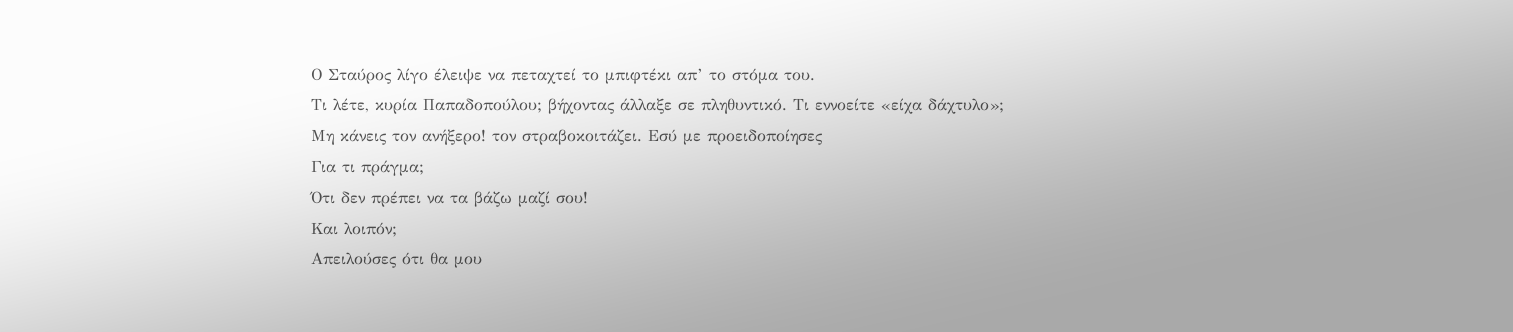Ο Σταύρος λίγο έλειψε να πεταχτεί το μπιφτέκι απ’ το στόμα του.
Τι λέτε, κυρία Παπαδοπούλου; βήχοντας άλλαξε σε πληθυντικό. Τι εννοείτε «είχα δάχτυλο»;
Μη κάνεις τον ανήξερο! τον στραβοκοιτάζει. Εσύ με προειδοποίησες
Για τι πράγμα;
Ότι δεν πρέπει να τα βάζω μαζί σου!
Και λοιπόν;
Απειλούσες ότι θα μου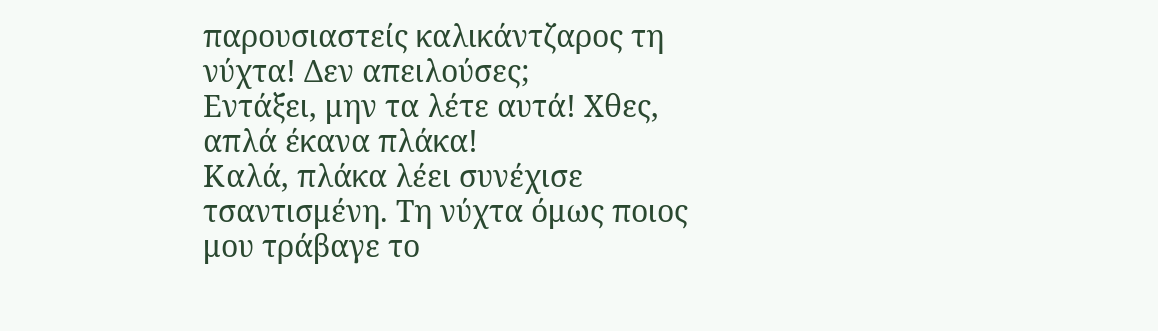παρουσιαστείς καλικάντζαρος τη νύχτα! Δεν απειλούσες;
Εντάξει, μην τα λέτε αυτά! Χθες, απλά έκανα πλάκα!
Καλά, πλάκα λέει συνέχισε τσαντισμένη. Τη νύχτα όμως ποιος μου τράβαγε το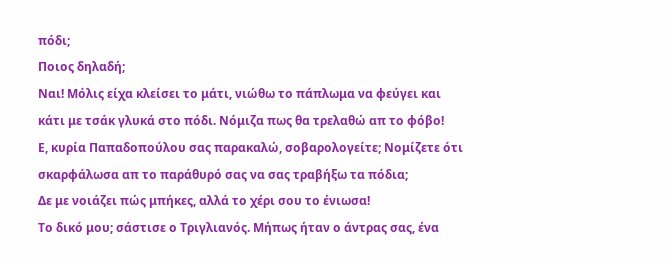πόδι;
Ποιος δηλαδή;
Ναι! Μόλις είχα κλείσει το μάτι, νιώθω το πάπλωμα να φεύγει και κάτι με τσάκ γλυκά στο πόδι. Νόμιζα πως θα τρελαθώ απ το φόβο!
Ε, κυρία Παπαδοπούλου σας παρακαλώ, σοβαρολογείτε; Νομίζετε ότι σκαρφάλωσα απ το παράθυρό σας να σας τραβήξω τα πόδια;
Δε με νοιάζει πώς μπήκες, αλλά το χέρι σου το ένιωσα!
Το δικό μου; σάστισε ο Τριγλιανός. Μήπως ήταν ο άντρας σας, ένα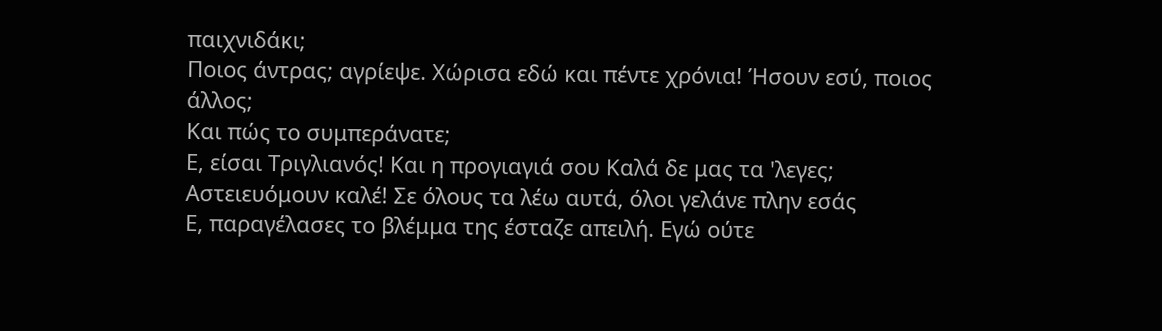παιχνιδάκι;
Ποιος άντρας; αγρίεψε. Χώρισα εδώ και πέντε χρόνια! Ήσουν εσύ, ποιος άλλος;
Και πώς το συμπεράνατε;
Ε, είσαι Τριγλιανός! Και η προγιαγιά σου Καλά δε μας τα 'λεγες;
Αστειευόμουν καλέ! Σε όλους τα λέω αυτά, όλοι γελάνε πλην εσάς
Ε, παραγέλασες το βλέμμα της έσταζε απειλή. Εγώ ούτε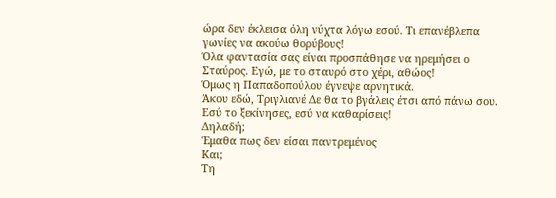ώρα δεν έκλεισα όλη νύχτα λόγω εσού. Τι επανέβλεπα γωνίες να ακούω θορύβους!
Όλα φαντασία σας είναι προσπάθησε να ηρεμήσει ο Σταύρος. Εγώ, με το σταυρό στο χέρι, αθώος!
Όμως η Παπαδοπούλου έγνεψε αρνητικά.
Άκου εδώ, Τριγλιανέ Δε θα το βγάλεις έτσι από πάνω σου. Εσύ το ξεκίνησες, εσύ να καθαρίσεις!
Δηλαδή;
Έμαθα πως δεν είσαι παντρεμένος
Και;
Τη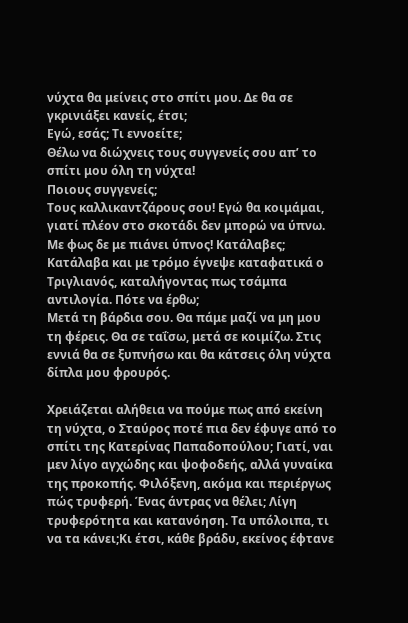νύχτα θα μείνεις στο σπίτι μου. Δε θα σε γκρινιάξει κανείς, έτσι;
Εγώ, εσάς; Τι εννοείτε;
Θέλω να διώχνεις τους συγγενείς σου απ’ το σπίτι μου όλη τη νύχτα!
Ποιους συγγενείς;
Τους καλλικαντζάρους σου! Εγώ θα κοιμάμαι, γιατί πλέον στο σκοτάδι δεν μπορώ να ύπνω. Με φως δε με πιάνει ύπνος! Κατάλαβες;
Κατάλαβα και με τρόμο έγνεψε καταφατικά ο Τριγλιανός, καταλήγοντας πως τσάμπα αντιλογία. Πότε να έρθω;
Μετά τη βάρδια σου. Θα πάμε μαζί να μη μου τη φέρεις. Θα σε ταΐσω, μετά σε κοιμίζω. Στις εννιά θα σε ξυπνήσω και θα κάτσεις όλη νύχτα δίπλα μου φρουρός.

Χρειάζεται αλήθεια να πούμε πως από εκείνη τη νύχτα, ο Σταύρος ποτέ πια δεν έφυγε από το σπίτι της Κατερίνας Παπαδοπούλου; Γιατί, ναι μεν λίγο αγχώδης και ψοφοδεής, αλλά γυναίκα της προκοπής. Φιλόξενη, ακόμα και περιέργως πώς τρυφερή. Ένας άντρας να θέλει; Λίγη τρυφερότητα και κατανόηση. Τα υπόλοιπα, τι να τα κάνει;Κι έτσι, κάθε βράδυ, εκείνος έφτανε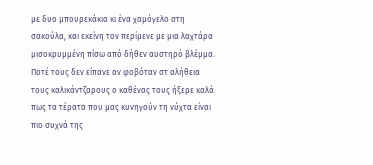με δυο μπουρεκάκια κι ένα χαμόγελο στη σακούλα, και εκείνη τον περίμενε με μια λαχτάρα μισοκρυμμένη πίσω από δήθεν αυστηρό βλέμμα. Ποτέ τους δεν είπανε αν φοβόταν στ αλήθεια τους καλικάντζαρους ο καθένας τους ήξερε καλά πως τα τέρατα που μας κυνηγούν τη νύχτα είναι πιο συχνά της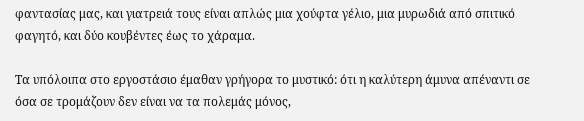φαντασίας μας, και γιατρειά τους είναι απλώς μια χούφτα γέλιο, μια μυρωδιά από σπιτικό φαγητό, και δύο κουβέντες έως το χάραμα.

Τα υπόλοιπα στο εργοστάσιο έμαθαν γρήγορα το μυστικό: ότι η καλύτερη άμυνα απέναντι σε όσα σε τρομάζουν δεν είναι να τα πολεμάς μόνος,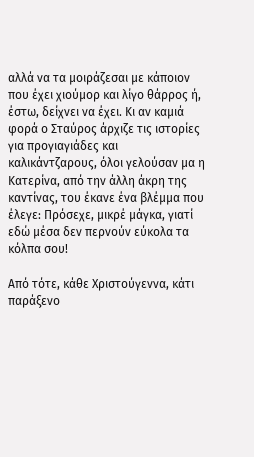αλλά να τα μοιράζεσαι με κάποιον που έχει χιούμορ και λίγο θάρρος ή, έστω, δείχνει να έχει. Κι αν καμιά φορά ο Σταύρος άρχιζε τις ιστορίες για προγιαγιάδες και καλικάντζαρους, όλοι γελούσαν μα η Κατερίνα, από την άλλη άκρη της καντίνας, του έκανε ένα βλέμμα που έλεγε: Πρόσεχε, μικρέ μάγκα, γιατί εδώ μέσα δεν περνούν εύκολα τα κόλπα σου!

Από τότε, κάθε Χριστούγεννα, κάτι παράξενο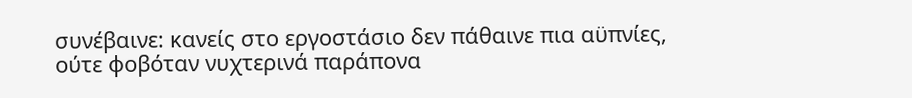συνέβαινε: κανείς στο εργοστάσιο δεν πάθαινε πια αϋπνίες, ούτε φοβόταν νυχτερινά παράπονα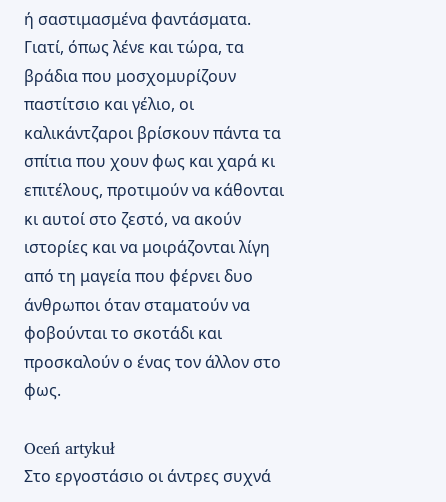ή σαστιμασμένα φαντάσματα. Γιατί, όπως λένε και τώρα, τα βράδια που μοσχομυρίζουν παστίτσιο και γέλιο, οι καλικάντζαροι βρίσκουν πάντα τα σπίτια που χουν φως και χαρά κι επιτέλους, προτιμούν να κάθονται κι αυτοί στο ζεστό, να ακούν ιστορίες και να μοιράζονται λίγη από τη μαγεία που φέρνει δυο άνθρωποι όταν σταματούν να φοβούνται το σκοτάδι και προσκαλούν ο ένας τον άλλον στο φως.

Oceń artykuł
Στο εργοστάσιο οι άντρες συχνά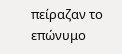πείραζαν το επώνυμο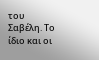του Σαβέλη. Το ίδιο και οι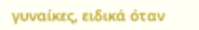γυναίκες, ειδικά όταν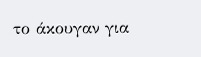το άκουγαν για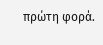πρώτη φορά.